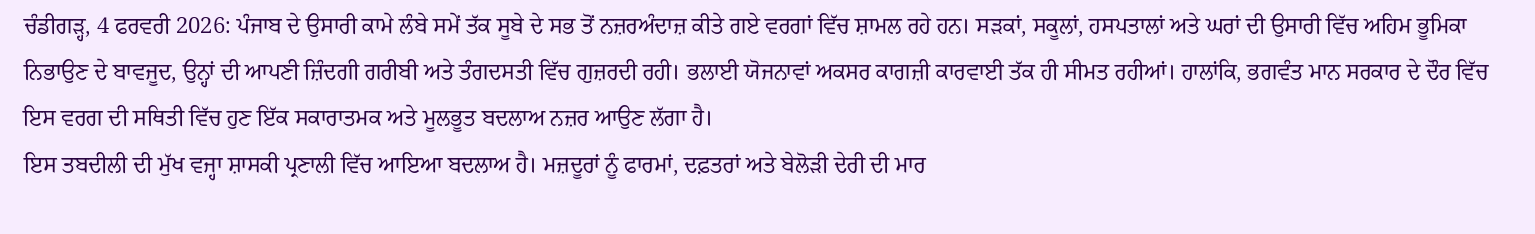ਚੰਡੀਗੜ੍ਹ, 4 ਫਰਵਰੀ 2026: ਪੰਜਾਬ ਦੇ ਉਸਾਰੀ ਕਾਮੇ ਲੰਬੇ ਸਮੇਂ ਤੱਕ ਸੂਬੇ ਦੇ ਸਭ ਤੋਂ ਨਜ਼ਰਅੰਦਾਜ਼ ਕੀਤੇ ਗਏ ਵਰਗਾਂ ਵਿੱਚ ਸ਼ਾਮਲ ਰਹੇ ਹਨ। ਸੜਕਾਂ, ਸਕੂਲਾਂ, ਹਸਪਤਾਲਾਂ ਅਤੇ ਘਰਾਂ ਦੀ ਉਸਾਰੀ ਵਿੱਚ ਅਹਿਮ ਭੂਮਿਕਾ ਨਿਭਾਉਣ ਦੇ ਬਾਵਜੂਦ, ਉਨ੍ਹਾਂ ਦੀ ਆਪਣੀ ਜ਼ਿੰਦਗੀ ਗਰੀਬੀ ਅਤੇ ਤੰਗਦਸਤੀ ਵਿੱਚ ਗੁਜ਼ਰਦੀ ਰਹੀ। ਭਲਾਈ ਯੋਜਨਾਵਾਂ ਅਕਸਰ ਕਾਗਜ਼ੀ ਕਾਰਵਾਈ ਤੱਕ ਹੀ ਸੀਮਤ ਰਹੀਆਂ। ਹਾਲਾਂਕਿ, ਭਗਵੰਤ ਮਾਨ ਸਰਕਾਰ ਦੇ ਦੌਰ ਵਿੱਚ ਇਸ ਵਰਗ ਦੀ ਸਥਿਤੀ ਵਿੱਚ ਹੁਣ ਇੱਕ ਸਕਾਰਾਤਮਕ ਅਤੇ ਮੂਲਭੂਤ ਬਦਲਾਅ ਨਜ਼ਰ ਆਉਣ ਲੱਗਾ ਹੈ।
ਇਸ ਤਬਦੀਲੀ ਦੀ ਮੁੱਖ ਵਜ੍ਹਾ ਸ਼ਾਸਕੀ ਪ੍ਰਣਾਲੀ ਵਿੱਚ ਆਇਆ ਬਦਲਾਅ ਹੈ। ਮਜ਼ਦੂਰਾਂ ਨੂੰ ਫਾਰਮਾਂ, ਦਫ਼ਤਰਾਂ ਅਤੇ ਬੇਲੋੜੀ ਦੇਰੀ ਦੀ ਮਾਰ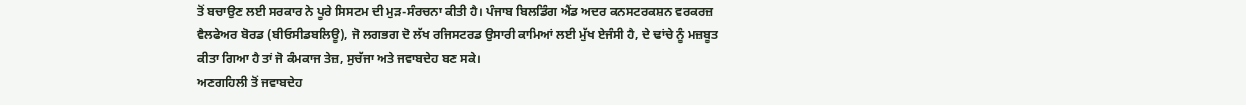ਤੋਂ ਬਚਾਉਣ ਲਈ ਸਰਕਾਰ ਨੇ ਪੂਰੇ ਸਿਸਟਮ ਦੀ ਮੁੜ-ਸੰਰਚਨਾ ਕੀਤੀ ਹੈ। ਪੰਜਾਬ ਬਿਲਡਿੰਗ ਐਂਡ ਅਦਰ ਕਨਸਟਰਕਸ਼ਨ ਵਰਕਰਜ਼ ਵੈਲਫੇਅਰ ਬੋਰਡ (ਬੀਓਸੀਡਬਲਿਊ), ਜੋ ਲਗਭਗ ਦੋ ਲੱਖ ਰਜਿਸਟਰਡ ਉਸਾਰੀ ਕਾਮਿਆਂ ਲਈ ਮੁੱਖ ਏਜੰਸੀ ਹੈ, ਦੇ ਢਾਂਚੇ ਨੂੰ ਮਜ਼ਬੂਤ ਕੀਤਾ ਗਿਆ ਹੈ ਤਾਂ ਜੋ ਕੰਮਕਾਜ ਤੇਜ਼, ਸੁਚੱਜਾ ਅਤੇ ਜਵਾਬਦੇਹ ਬਣ ਸਕੇ।
ਅਣਗਹਿਲੀ ਤੋਂ ਜਵਾਬਦੇਹ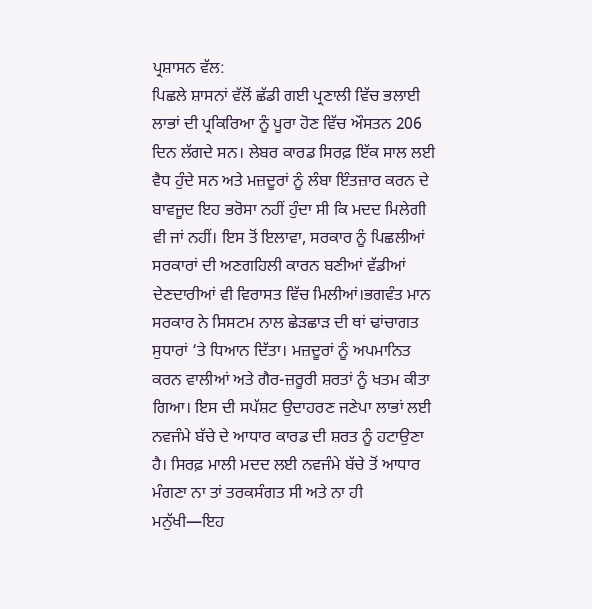ਪ੍ਰਸ਼ਾਸਨ ਵੱਲ:
ਪਿਛਲੇ ਸ਼ਾਸਨਾਂ ਵੱਲੋਂ ਛੱਡੀ ਗਈ ਪ੍ਰਣਾਲੀ ਵਿੱਚ ਭਲਾਈ ਲਾਭਾਂ ਦੀ ਪ੍ਰਕਿਰਿਆ ਨੂੰ ਪੂਰਾ ਹੋਣ ਵਿੱਚ ਔਸਤਨ 206 ਦਿਨ ਲੱਗਦੇ ਸਨ। ਲੇਬਰ ਕਾਰਡ ਸਿਰਫ਼ ਇੱਕ ਸਾਲ ਲਈ ਵੈਧ ਹੁੰਦੇ ਸਨ ਅਤੇ ਮਜ਼ਦੂਰਾਂ ਨੂੰ ਲੰਬਾ ਇੰਤਜ਼ਾਰ ਕਰਨ ਦੇ ਬਾਵਜੂਦ ਇਹ ਭਰੋਸਾ ਨਹੀਂ ਹੁੰਦਾ ਸੀ ਕਿ ਮਦਦ ਮਿਲੇਗੀ ਵੀ ਜਾਂ ਨਹੀਂ। ਇਸ ਤੋਂ ਇਲਾਵਾ, ਸਰਕਾਰ ਨੂੰ ਪਿਛਲੀਆਂ ਸਰਕਾਰਾਂ ਦੀ ਅਣਗਹਿਲੀ ਕਾਰਨ ਬਣੀਆਂ ਵੱਡੀਆਂ ਦੇਣਦਾਰੀਆਂ ਵੀ ਵਿਰਾਸਤ ਵਿੱਚ ਮਿਲੀਆਂ।ਭਗਵੰਤ ਮਾਨ ਸਰਕਾਰ ਨੇ ਸਿਸਟਮ ਨਾਲ ਛੇੜਛਾੜ ਦੀ ਥਾਂ ਢਾਂਚਾਗਤ ਸੁਧਾਰਾਂ ‘ਤੇ ਧਿਆਨ ਦਿੱਤਾ। ਮਜ਼ਦੂਰਾਂ ਨੂੰ ਅਪਮਾਨਿਤ ਕਰਨ ਵਾਲੀਆਂ ਅਤੇ ਗੈਰ-ਜ਼ਰੂਰੀ ਸ਼ਰਤਾਂ ਨੂੰ ਖਤਮ ਕੀਤਾ ਗਿਆ। ਇਸ ਦੀ ਸਪੱਸ਼ਟ ਉਦਾਹਰਣ ਜਣੇਪਾ ਲਾਭਾਂ ਲਈ ਨਵਜੰਮੇ ਬੱਚੇ ਦੇ ਆਧਾਰ ਕਾਰਡ ਦੀ ਸ਼ਰਤ ਨੂੰ ਹਟਾਉਣਾ ਹੈ। ਸਿਰਫ਼ ਮਾਲੀ ਮਦਦ ਲਈ ਨਵਜੰਮੇ ਬੱਚੇ ਤੋਂ ਆਧਾਰ ਮੰਗਣਾ ਨਾ ਤਾਂ ਤਰਕਸੰਗਤ ਸੀ ਅਤੇ ਨਾ ਹੀ ਮਨੁੱਖੀ—ਇਹ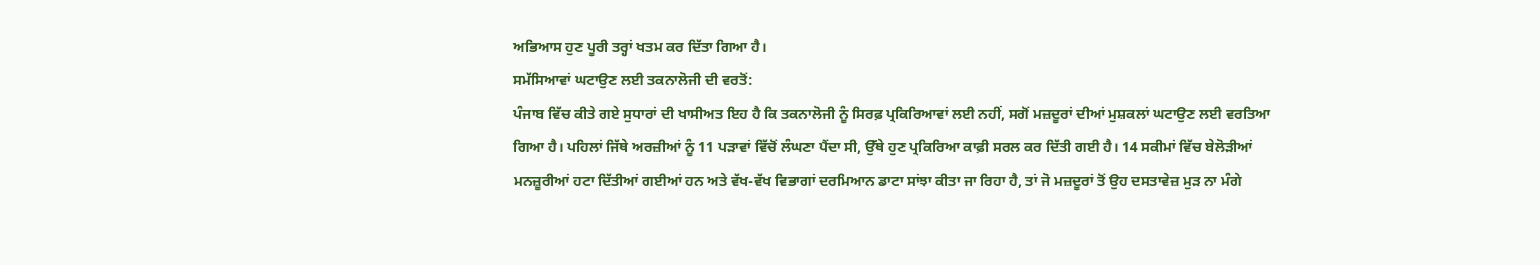ਅਭਿਆਸ ਹੁਣ ਪੂਰੀ ਤਰ੍ਹਾਂ ਖਤਮ ਕਰ ਦਿੱਤਾ ਗਿਆ ਹੈ।
ਸਮੱਸਿਆਵਾਂ ਘਟਾਉਣ ਲਈ ਤਕਨਾਲੋਜੀ ਦੀ ਵਰਤੋਂ:
ਪੰਜਾਬ ਵਿੱਚ ਕੀਤੇ ਗਏ ਸੁਧਾਰਾਂ ਦੀ ਖਾਸੀਅਤ ਇਹ ਹੈ ਕਿ ਤਕਨਾਲੋਜੀ ਨੂੰ ਸਿਰਫ਼ ਪ੍ਰਕਿਰਿਆਵਾਂ ਲਈ ਨਹੀਂ, ਸਗੋਂ ਮਜ਼ਦੂਰਾਂ ਦੀਆਂ ਮੁਸ਼ਕਲਾਂ ਘਟਾਉਣ ਲਈ ਵਰਤਿਆ ਗਿਆ ਹੈ। ਪਹਿਲਾਂ ਜਿੱਥੇ ਅਰਜ਼ੀਆਂ ਨੂੰ 11 ਪੜਾਵਾਂ ਵਿੱਚੋਂ ਲੰਘਣਾ ਪੈਂਦਾ ਸੀ, ਉੱਥੇ ਹੁਣ ਪ੍ਰਕਿਰਿਆ ਕਾਫ਼ੀ ਸਰਲ ਕਰ ਦਿੱਤੀ ਗਈ ਹੈ। 14 ਸਕੀਮਾਂ ਵਿੱਚ ਬੇਲੋੜੀਆਂ ਮਨਜ਼ੂਰੀਆਂ ਹਟਾ ਦਿੱਤੀਆਂ ਗਈਆਂ ਹਨ ਅਤੇ ਵੱਖ-ਵੱਖ ਵਿਭਾਗਾਂ ਦਰਮਿਆਨ ਡਾਟਾ ਸਾਂਝਾ ਕੀਤਾ ਜਾ ਰਿਹਾ ਹੈ, ਤਾਂ ਜੋ ਮਜ਼ਦੂਰਾਂ ਤੋਂ ਉਹ ਦਸਤਾਵੇਜ਼ ਮੁੜ ਨਾ ਮੰਗੇ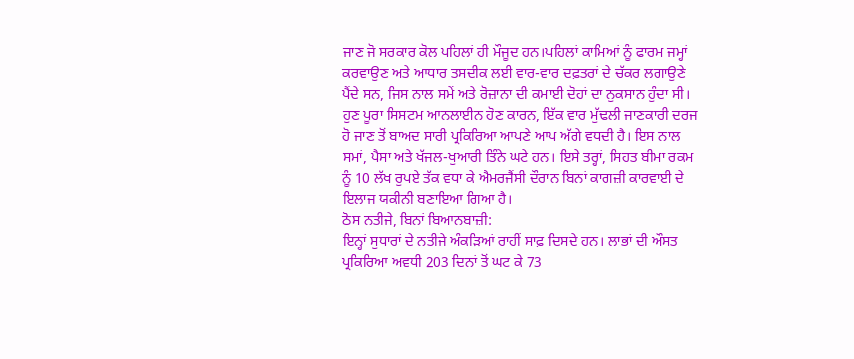ਜਾਣ ਜੋ ਸਰਕਾਰ ਕੋਲ ਪਹਿਲਾਂ ਹੀ ਮੌਜੂਦ ਹਨ।ਪਹਿਲਾਂ ਕਾਮਿਆਂ ਨੂੰ ਫਾਰਮ ਜਮ੍ਹਾਂ ਕਰਵਾਉਣ ਅਤੇ ਆਧਾਰ ਤਸਦੀਕ ਲਈ ਵਾਰ-ਵਾਰ ਦਫ਼ਤਰਾਂ ਦੇ ਚੱਕਰ ਲਗਾਉਣੇ ਪੈਂਦੇ ਸਨ, ਜਿਸ ਨਾਲ ਸਮੇਂ ਅਤੇ ਰੋਜ਼ਾਨਾ ਦੀ ਕਮਾਈ ਦੋਹਾਂ ਦਾ ਨੁਕਸਾਨ ਹੁੰਦਾ ਸੀ। ਹੁਣ ਪੂਰਾ ਸਿਸਟਮ ਆਨਲਾਈਨ ਹੋਣ ਕਾਰਨ, ਇੱਕ ਵਾਰ ਮੁੱਢਲੀ ਜਾਣਕਾਰੀ ਦਰਜ ਹੋ ਜਾਣ ਤੋਂ ਬਾਅਦ ਸਾਰੀ ਪ੍ਰਕਿਰਿਆ ਆਪਣੇ ਆਪ ਅੱਗੇ ਵਧਦੀ ਹੈ। ਇਸ ਨਾਲ ਸਮਾਂ, ਪੈਸਾ ਅਤੇ ਖੱਜਲ-ਖੁਆਰੀ ਤਿੰਨੇ ਘਟੇ ਹਨ। ਇਸੇ ਤਰ੍ਹਾਂ, ਸਿਹਤ ਬੀਮਾ ਰਕਮ ਨੂੰ 10 ਲੱਖ ਰੁਪਏ ਤੱਕ ਵਧਾ ਕੇ ਐਮਰਜੈਂਸੀ ਦੌਰਾਨ ਬਿਨਾਂ ਕਾਗਜ਼ੀ ਕਾਰਵਾਈ ਦੇ ਇਲਾਜ ਯਕੀਨੀ ਬਣਾਇਆ ਗਿਆ ਹੈ।
ਠੋਸ ਨਤੀਜੇ, ਬਿਨਾਂ ਬਿਆਨਬਾਜ਼ੀ:
ਇਨ੍ਹਾਂ ਸੁਧਾਰਾਂ ਦੇ ਨਤੀਜੇ ਅੰਕੜਿਆਂ ਰਾਹੀਂ ਸਾਫ਼ ਦਿਸਦੇ ਹਨ। ਲਾਭਾਂ ਦੀ ਔਸਤ ਪ੍ਰਕਿਰਿਆ ਅਵਧੀ 203 ਦਿਨਾਂ ਤੋਂ ਘਟ ਕੇ 73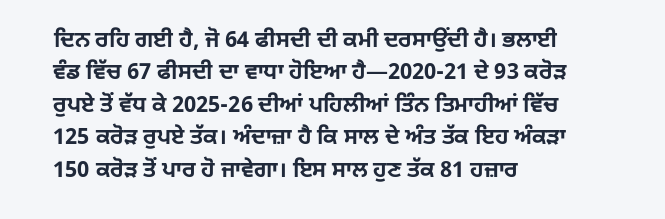ਦਿਨ ਰਹਿ ਗਈ ਹੈ, ਜੋ 64 ਫੀਸਦੀ ਦੀ ਕਮੀ ਦਰਸਾਉਂਦੀ ਹੈ। ਭਲਾਈ ਵੰਡ ਵਿੱਚ 67 ਫੀਸਦੀ ਦਾ ਵਾਧਾ ਹੋਇਆ ਹੈ—2020-21 ਦੇ 93 ਕਰੋੜ ਰੁਪਏ ਤੋਂ ਵੱਧ ਕੇ 2025-26 ਦੀਆਂ ਪਹਿਲੀਆਂ ਤਿੰਨ ਤਿਮਾਹੀਆਂ ਵਿੱਚ 125 ਕਰੋੜ ਰੁਪਏ ਤੱਕ। ਅੰਦਾਜ਼ਾ ਹੈ ਕਿ ਸਾਲ ਦੇ ਅੰਤ ਤੱਕ ਇਹ ਅੰਕੜਾ 150 ਕਰੋੜ ਤੋਂ ਪਾਰ ਹੋ ਜਾਵੇਗਾ। ਇਸ ਸਾਲ ਹੁਣ ਤੱਕ 81 ਹਜ਼ਾਰ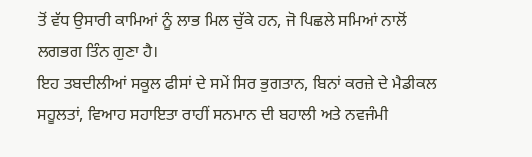ਤੋਂ ਵੱਧ ਉਸਾਰੀ ਕਾਮਿਆਂ ਨੂੰ ਲਾਭ ਮਿਲ ਚੁੱਕੇ ਹਨ, ਜੋ ਪਿਛਲੇ ਸਮਿਆਂ ਨਾਲੋਂ ਲਗਭਗ ਤਿੰਨ ਗੁਣਾ ਹੈ।
ਇਹ ਤਬਦੀਲੀਆਂ ਸਕੂਲ ਫੀਸਾਂ ਦੇ ਸਮੇਂ ਸਿਰ ਭੁਗਤਾਨ, ਬਿਨਾਂ ਕਰਜ਼ੇ ਦੇ ਮੈਡੀਕਲ ਸਹੂਲਤਾਂ, ਵਿਆਹ ਸਹਾਇਤਾ ਰਾਹੀਂ ਸਨਮਾਨ ਦੀ ਬਹਾਲੀ ਅਤੇ ਨਵਜੰਮੀ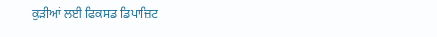ਕੁੜੀਆਂ ਲਈ ਫਿਕਸਡ ਡਿਪਾਜ਼ਿਟ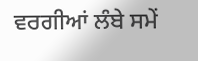ਵਰਗੀਆਂ ਲੰਬੇ ਸਮੇਂ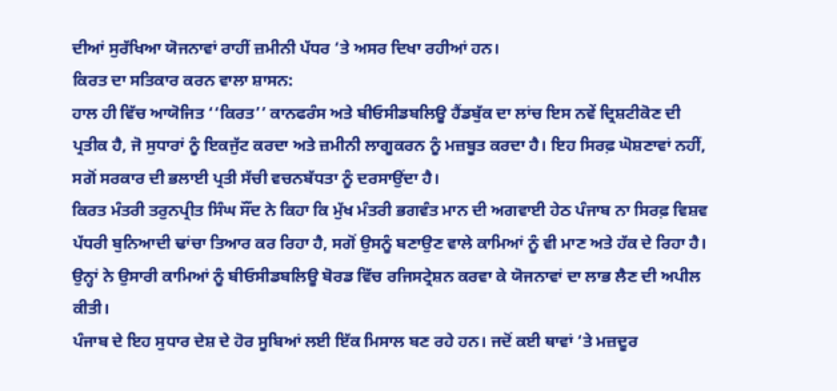ਦੀਆਂ ਸੁਰੱਖਿਆ ਯੋਜਨਾਵਾਂ ਰਾਹੀਂ ਜ਼ਮੀਨੀ ਪੱਧਰ ‘ਤੇ ਅਸਰ ਦਿਖਾ ਰਹੀਆਂ ਹਨ।
ਕਿਰਤ ਦਾ ਸਤਿਕਾਰ ਕਰਨ ਵਾਲਾ ਸ਼ਾਸਨ:
ਹਾਲ ਹੀ ਵਿੱਚ ਆਯੋਜਿਤ ‘‘ਕਿਰਤ’’ ਕਾਨਫਰੰਸ ਅਤੇ ਬੀਓਸੀਡਬਲਿਊ ਹੈਂਡਬੁੱਕ ਦਾ ਲਾਂਚ ਇਸ ਨਵੇਂ ਦ੍ਰਿਸ਼ਟੀਕੋਣ ਦੀ ਪ੍ਰਤੀਕ ਹੈ, ਜੋ ਸੁਧਾਰਾਂ ਨੂੰ ਇਕਜੁੱਟ ਕਰਦਾ ਅਤੇ ਜ਼ਮੀਨੀ ਲਾਗੂਕਰਨ ਨੂੰ ਮਜ਼ਬੂਤ ਕਰਦਾ ਹੈ। ਇਹ ਸਿਰਫ਼ ਘੋਸ਼ਣਾਵਾਂ ਨਹੀਂ, ਸਗੋਂ ਸਰਕਾਰ ਦੀ ਭਲਾਈ ਪ੍ਰਤੀ ਸੱਚੀ ਵਚਨਬੱਧਤਾ ਨੂੰ ਦਰਸਾਉਂਦਾ ਹੈ।
ਕਿਰਤ ਮੰਤਰੀ ਤਰੁਨਪ੍ਰੀਤ ਸਿੰਘ ਸੌਂਦ ਨੇ ਕਿਹਾ ਕਿ ਮੁੱਖ ਮੰਤਰੀ ਭਗਵੰਤ ਮਾਨ ਦੀ ਅਗਵਾਈ ਹੇਠ ਪੰਜਾਬ ਨਾ ਸਿਰਫ਼ ਵਿਸ਼ਵ ਪੱਧਰੀ ਬੁਨਿਆਦੀ ਢਾਂਚਾ ਤਿਆਰ ਕਰ ਰਿਹਾ ਹੈ, ਸਗੋਂ ਉਸਨੂੰ ਬਣਾਉਣ ਵਾਲੇ ਕਾਮਿਆਂ ਨੂੰ ਵੀ ਮਾਣ ਅਤੇ ਹੱਕ ਦੇ ਰਿਹਾ ਹੈ। ਉਨ੍ਹਾਂ ਨੇ ਉਸਾਰੀ ਕਾਮਿਆਂ ਨੂੰ ਬੀਓਸੀਡਬਲਿਊ ਬੋਰਡ ਵਿੱਚ ਰਜਿਸਟ੍ਰੇਸ਼ਨ ਕਰਵਾ ਕੇ ਯੋਜਨਾਵਾਂ ਦਾ ਲਾਭ ਲੈਣ ਦੀ ਅਪੀਲ ਕੀਤੀ।
ਪੰਜਾਬ ਦੇ ਇਹ ਸੁਧਾਰ ਦੇਸ਼ ਦੇ ਹੋਰ ਸੂਬਿਆਂ ਲਈ ਇੱਕ ਮਿਸਾਲ ਬਣ ਰਹੇ ਹਨ। ਜਦੋਂ ਕਈ ਥਾਵਾਂ ‘ਤੇ ਮਜ਼ਦੂਰ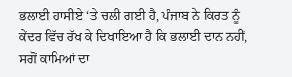ਭਲਾਈ ਹਾਸੀਏ ‘ਤੇ ਚਲੀ ਗਈ ਹੈ, ਪੰਜਾਬ ਨੇ ਕਿਰਤ ਨੂੰ ਕੇਂਦਰ ਵਿੱਚ ਰੱਖ ਕੇ ਦਿਖਾਇਆ ਹੈ ਕਿ ਭਲਾਈ ਦਾਨ ਨਹੀਂ, ਸਗੋਂ ਕਾਮਿਆਂ ਦਾ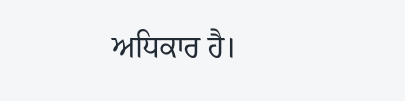ਅਧਿਕਾਰ ਹੈ।